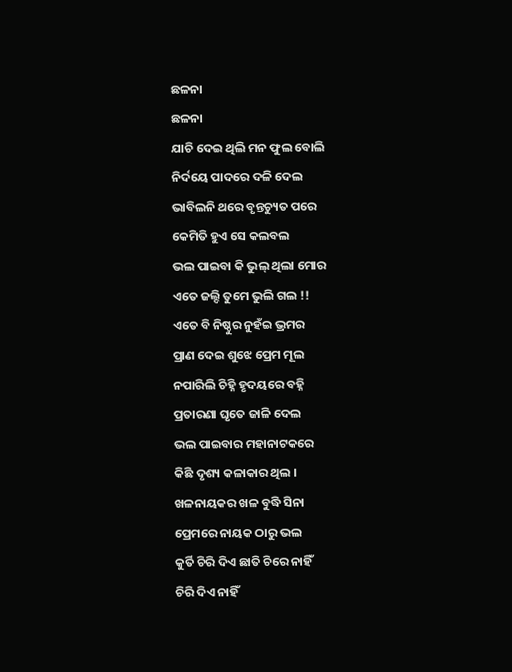ଛଳନା
ଛଳନା
ଯାଚି ଦେଇ ଥିଲି ମନ ଫୁଲ ବୋଲି
ନିର୍ଦୟେ ପାଦରେ ଦଳି ଦେଲ
ଭାବିଲନି ଥରେ ବୃନ୍ତଚ୍ୟୁତ ପରେ
କେମିତି ହୁଏ ସେ କଲବଲ
ଭଲ ପାଇବା କି ଭୁଲ୍ ଥିଲା ମୋର
ଏତେ ଜଲ୍ଦି ତୁମେ ଭୁଲି ଗଲ !!
ଏତେ ବି ନିଷ୍ଠୁର ନୁହଁଇ ଭ୍ରମର
ପ୍ରାଣ ଦେଇ ଶୁଝେ ପ୍ରେମ ମୂଲ
ନପାରିଲି ଚିହ୍ନି ହୃଦୟରେ ବହ୍ନି
ପ୍ରତାରଣା ଘୃତେ ଜାଳି ଦେଲ
ଭଲ ପାଇବାର ମହାନାଟକରେ
କିଛି ଦୃଶ୍ୟ କଳାକାର ଥିଲ ।
ଖଳନାୟକର ଖଳ ବୁଦ୍ଧି ସିନା
ପ୍ରେମରେ ନାୟକ ଠାରୁ ଭଲ
କୁର୍ତି ଚିରି ଦିଏ ଛାତି ଚିରେ ନାହିଁ
ଚିରି ଦିଏ ନାହିଁ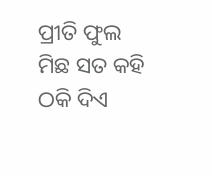ପ୍ରୀତି ଫୁଲ
ମିଛ ସତ କହି ଠକି ଦିଏ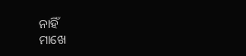ନାହିଁ
ମାଖେ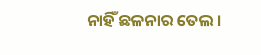ନାହିଁ ଛଳନାର ତେଲ ।